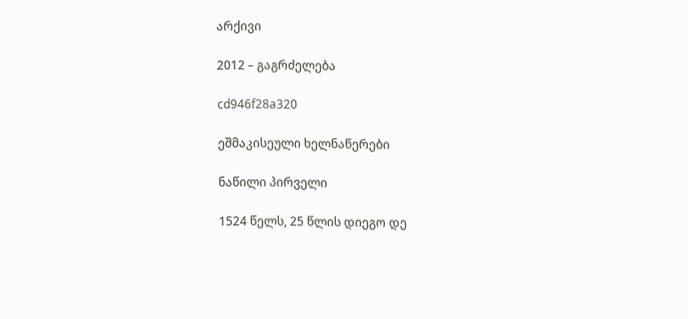არქივი

2012 – გაგრძელება

cd946f28a320

ეშმაკისეული ხელნაწერები

ნაწილი პირველი

1524 წელს, 25 წლის დიეგო დე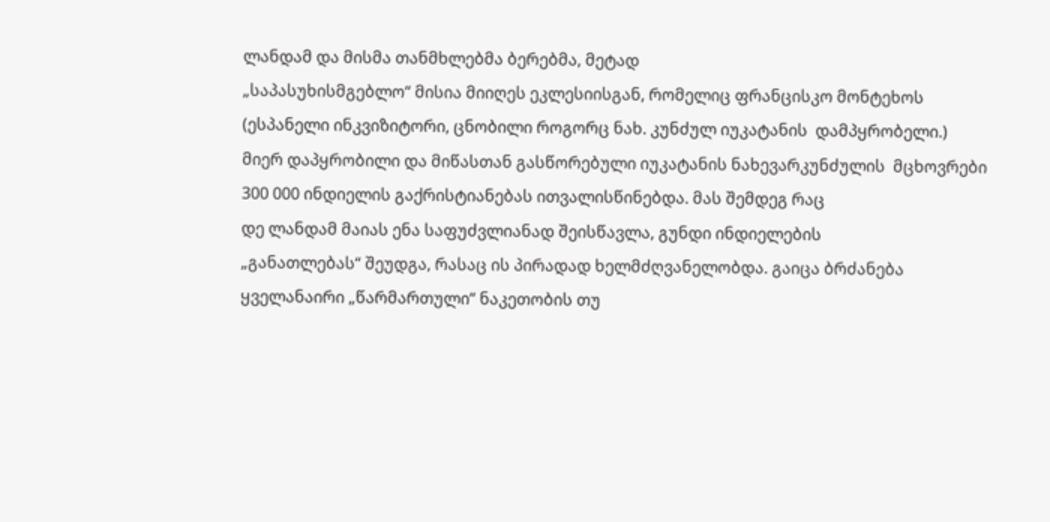ლანდამ და მისმა თანმხლებმა ბერებმა, მეტად
„საპასუხისმგებლო“ მისია მიიღეს ეკლესიისგან, რომელიც ფრანცისკო მონტეხოს  (ესპანელი ინკვიზიტორი, ცნობილი როგორც ნახ. კუნძულ იუკატანის  დამპყრობელი.)  მიერ დაპყრობილი და მიწასთან გასწორებული იუკატანის ნახევარკუნძულის  მცხოვრები 300 000 ინდიელის გაქრისტიანებას ითვალისწინებდა. მას შემდეგ რაც
დე ლანდამ მაიას ენა საფუძვლიანად შეისწავლა, გუნდი ინდიელების
„განათლებას“ შეუდგა, რასაც ის პირადად ხელმძღვანელობდა. გაიცა ბრძანება
ყველანაირი „წარმართული“ ნაკეთობის თუ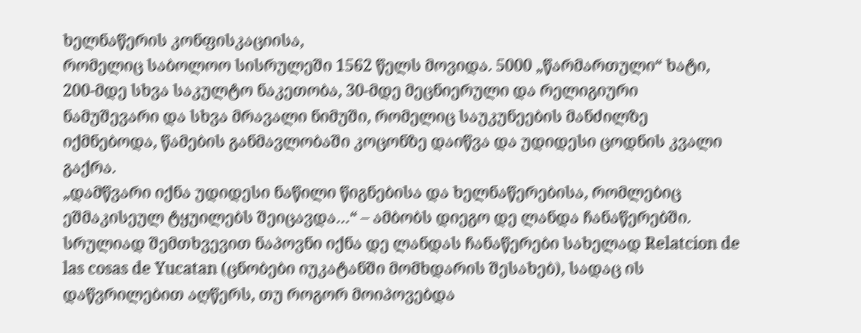ხელნაწერის კონფისკაციისა,
რომელიც საბოლოო სისრულეში 1562 წელს მოვიდა. 5000 „წარმართული“ ხატი,
200-მდე სხვა საკულტო ნაკეთობა, 30-მდე მეცნიერული და რელიგიური
ნამუშევარი და სხვა მრავალი ნიმუში, რომელიც საუკუნეების მანძილზე
იქმნებოდა, წამების განმავლობაში კოცონზე დაიწვა და უდიდესი ცოდნის კვალი
გაქრა.
„დამწვარი იქნა უდიდესი ნაწილი წიგნებისა და ხელნაწერებისა, რომლებიც
ეშმაკისეულ ტყუილებს შეიცავდა…“ – ამბობს დიეგო დე ლანდა ჩანაწერებში.  სრულიად შემთხვევით ნაპოვნი იქნა დე ლანდას ჩანაწერები სახელად Relatcion de
las cosas de Yucatan (ცნობები იუკატანში მომხდარის შესახებ), სადაც ის
დაწვრილებით აღწერს, თუ როგორ მოიპოვებდა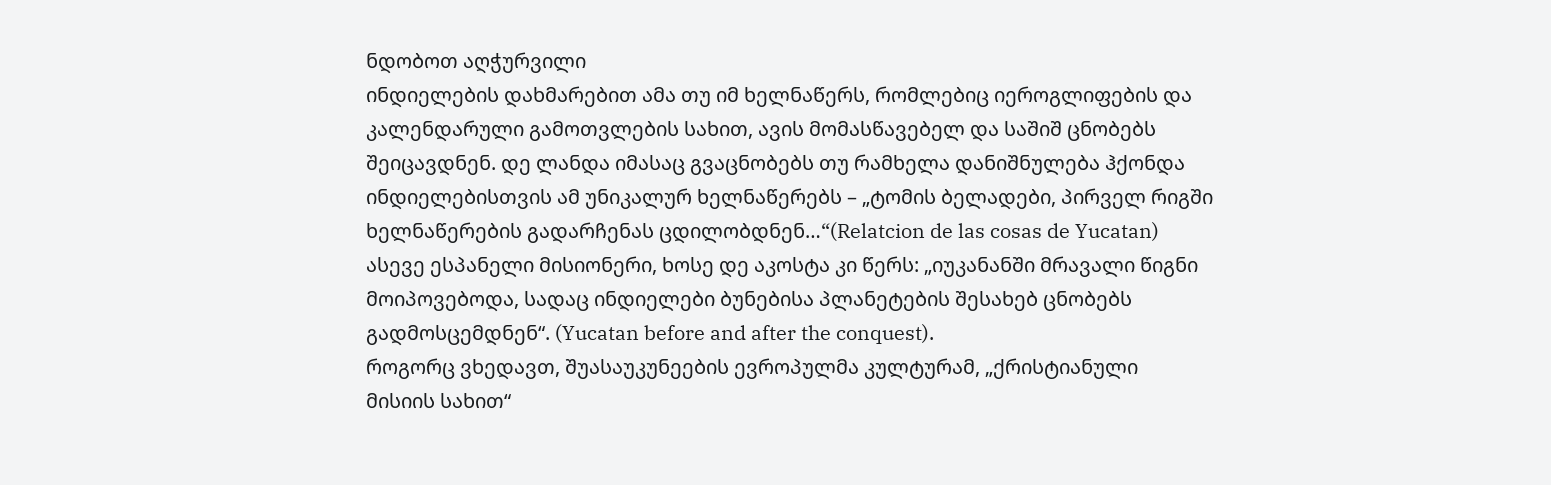ნდობოთ აღჭურვილი
ინდიელების დახმარებით ამა თუ იმ ხელნაწერს, რომლებიც იეროგლიფების და
კალენდარული გამოთვლების სახით, ავის მომასწავებელ და საშიშ ცნობებს
შეიცავდნენ. დე ლანდა იმასაც გვაცნობებს თუ რამხელა დანიშნულება ჰქონდა
ინდიელებისთვის ამ უნიკალურ ხელნაწერებს – „ტომის ბელადები, პირველ რიგში
ხელნაწერების გადარჩენას ცდილობდნენ…“(Relatcion de las cosas de Yucatan)
ასევე ესპანელი მისიონერი, ხოსე დე აკოსტა კი წერს: „იუკანანში მრავალი წიგნი
მოიპოვებოდა, სადაც ინდიელები ბუნებისა პლანეტების შესახებ ცნობებს
გადმოსცემდნენ“. (Yucatan before and after the conquest).
როგორც ვხედავთ, შუასაუკუნეების ევროპულმა კულტურამ, „ქრისტიანული
მისიის სახით“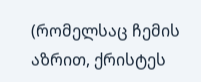(რომელსაც ჩემის აზრით, ქრისტეს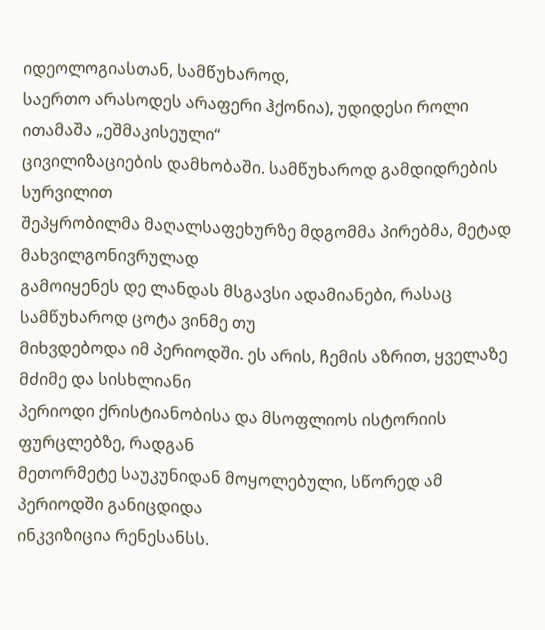იდეოლოგიასთან, სამწუხაროდ,
საერთო არასოდეს არაფერი ჰქონია), უდიდესი როლი ითამაშა „ეშმაკისეული“
ცივილიზაციების დამხობაში. სამწუხაროდ გამდიდრების სურვილით
შეპყრობილმა მაღალსაფეხურზე მდგომმა პირებმა, მეტად მახვილგონივრულად
გამოიყენეს დე ლანდას მსგავსი ადამიანები, რასაც სამწუხაროდ ცოტა ვინმე თუ
მიხვდებოდა იმ პერიოდში. ეს არის, ჩემის აზრით, ყველაზე მძიმე და სისხლიანი
პერიოდი ქრისტიანობისა და მსოფლიოს ისტორიის ფურცლებზე, რადგან
მეთორმეტე საუკუნიდან მოყოლებული, სწორედ ამ პერიოდში განიცდიდა
ინკვიზიცია რენესანსს.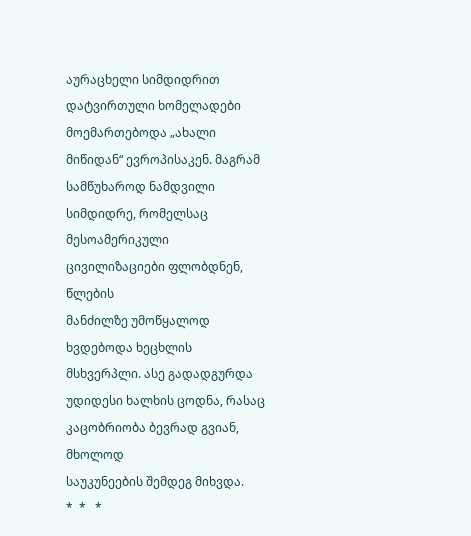აურაცხელი სიმდიდრით დატვირთული ხომელადები
მოემართებოდა „ახალი მიწიდან“ ევროპისაკენ. მაგრამ სამწუხაროდ ნამდვილი
სიმდიდრე, რომელსაც მესოამერიკული ცივილიზაციები ფლობდნენ, წლების
მანძილზე უმოწყალოდ ხვდებოდა ხეცხლის მსხვერპლი. ასე გადადგურდა
უდიდესი ხალხის ცოდნა, რასაც კაცობრიობა ბევრად გვიან, მხოლოდ
საუკუნეების შემდეგ მიხვდა.
*  *   *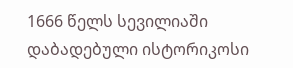1666 წელს სევილიაში დაბადებული ისტორიკოსი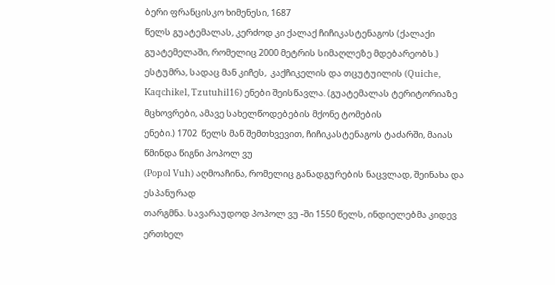ბერი ფრანცისკო ხიმენესი, 1687
წელს გუატემალას, კერძოდ კი ქალაქ ჩიჩიკასტენაგოს (ქალაქი გუატემელაში, რომელიც 2000 მეტრის სიმაღლეზე მდებარეობს.) ესტუმრა, სადაც მან კიჩეს,  კაქჩიკელის და თცუტუილის (Quiche, Kaqchikel, Tzutuhil16) ენები შეისწავლა. (გუატემალას ტერიტორიაზე მცხოვრები, ამავე სახელწოდებების მქონე ტომების
ენები.) 1702  წელს მან შემთხვევით, ჩიჩიკასტენაგოს ტაძარში, მაიას წმინდა წიგნი პოპოლ ვუ
(Popol Vuh) აღმოაჩინა, რომელიც განადგურების ნაცვლად, შეინახა და ესპანურად
თარგმნა. სავარაუდოდ პოპოლ ვუ -ში 1550 წელს, ინდიელებმა კიდევ ერთხელ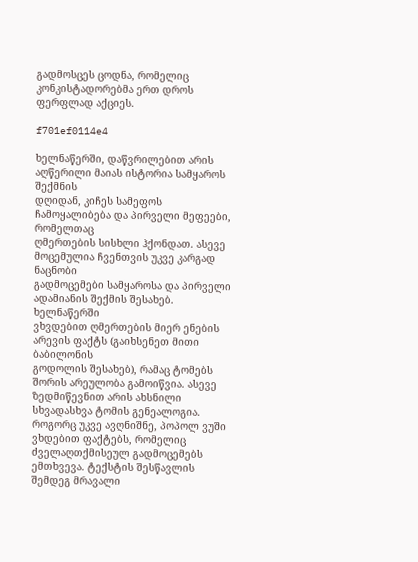გადმოსცეს ცოდნა, რომელიც კონკისტადორებმა ერთ დროს ფერფლად აქციეს.

f701ef0114e4

ხელნაწერში, დაწვრილებით არის აღწერილი მაიას ისტორია სამყაროს შექმნის
დღიდან, კიჩეს სამეფოს ჩამოყალიბება და პირველი მეფეები, რომელთაც
ღმერთების სისხლი ჰქონდათ. ასევე მოცემულია ჩვენთვის უკვე კარგად ნაცნობი
გადმოცემები სამყაროსა და პირველი ადამიანის შექმის შესახებ. ხელნაწერში
ვხვდებით ღმერთების მიერ ენების არევის ფაქტს (გაიხსენეთ მითი ბაბილონის
გოდოლის შესახებ), რამაც ტომებს შორის არეულობა გამოიწვია. ასევე
ზედმიწევნით არის ახსნილი სხვადასხვა ტომის გენეალოგია.
როგორც უკვე ავღნიშნე, პოპოლ ვუში ვხდებით ფაქტებს, რომელიც
ძველაღთქმისეულ გადმოცემებს ემთხვევა. ტექსტის შესწავლის შემდეგ მრავალი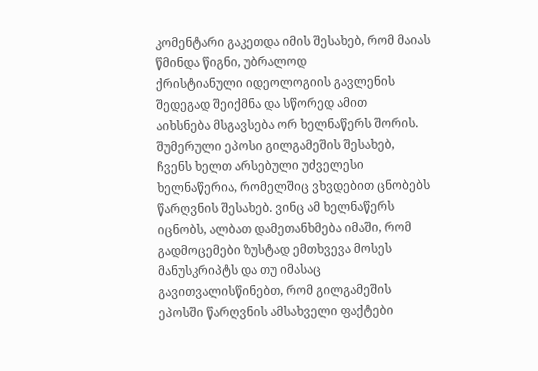კომენტარი გაკეთდა იმის შესახებ, რომ მაიას წმინდა წიგნი, უბრალოდ
ქრისტიანული იდეოლოგიის გავლენის შედეგად შეიქმნა და სწორედ ამით
აიხსნება მსგავსება ორ ხელნაწერს შორის. შუმერული ეპოსი გილგამეშის შესახებ,
ჩვენს ხელთ არსებული უძველესი ხელნაწერია, რომელშიც ვხვდებით ცნობებს
წარღვნის შესახებ. ვინც ამ ხელნაწერს იცნობს, ალბათ დამეთანხმება იმაში, რომ
გადმოცემები ზუსტად ემთხვევა მოსეს მანუსკრიპტს და თუ იმასაც
გავითვალისწინებთ, რომ გილგამეშის ეპოსში წარღვნის ამსახველი ფაქტები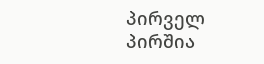პირველ პირშია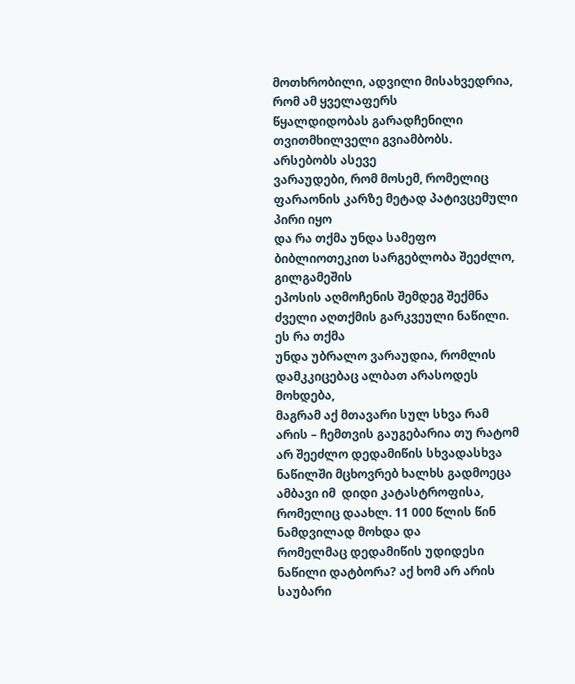მოთხრობილი, ადვილი მისახვედრია, რომ ამ ყველაფერს
წყალდიდობას გარადჩენილი თვითმხილველი გვიამბობს. არსებობს ასევე
ვარაუდები, რომ მოსემ, რომელიც ფარაონის კარზე მეტად პატივცემული პირი იყო
და რა თქმა უნდა სამეფო ბიბლიოთეკით სარგებლობა შეეძლო, გილგამეშის
ეპოსის აღმოჩენის შემდეგ შექმნა ძველი აღთქმის გარკვეული ნაწილი. ეს რა თქმა
უნდა უბრალო ვარაუდია, რომლის დამკკიცებაც ალბათ არასოდეს მოხდება,
მაგრამ აქ მთავარი სულ სხვა რამ არის – ჩემთვის გაუგებარია თუ რატომ არ შეეძლო დედამიწის სხვადასხვა ნაწილში მცხოვრებ ხალხს გადმოეცა ამბავი იმ  დიდი კატასტროფისა, რომელიც დაახლ. 11 000 წლის წინ ნამდვილად მოხდა და
რომელმაც დედამიწის უდიდესი ნაწილი დატბორა? აქ ხომ არ არის საუბარი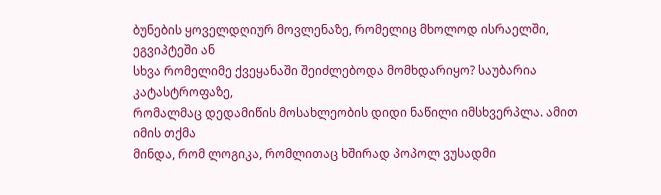ბუნების ყოველდღიურ მოვლენაზე, რომელიც მხოლოდ ისრაელში, ეგვიპტეში ან
სხვა რომელიმე ქვეყანაში შეიძლებოდა მომხდარიყო? საუბარია კატასტროფაზე,
რომალმაც დედამიწის მოსახლეობის დიდი ნაწილი იმსხვერპლა. ამით იმის თქმა
მინდა, რომ ლოგიკა, რომლითაც ხშირად პოპოლ ვუსადმი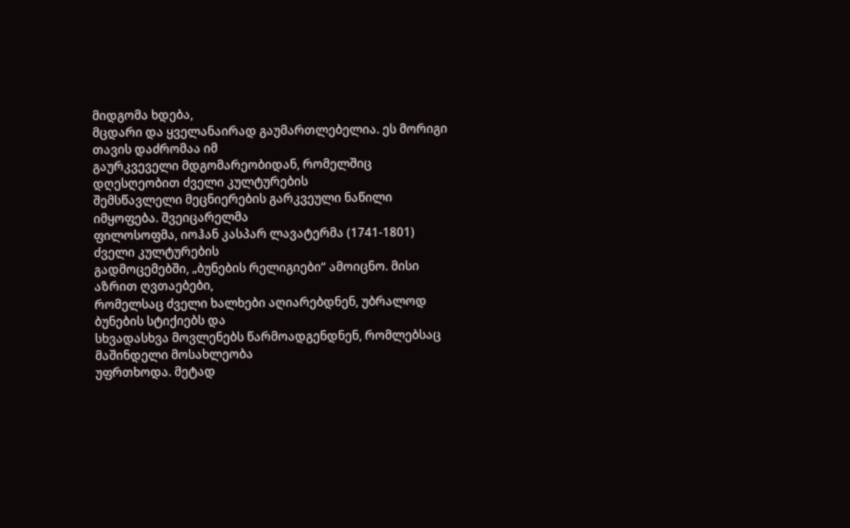მიდგომა ხდება,
მცდარი და ყველანაირად გაუმართლებელია. ეს მორიგი თავის დაძრომაა იმ
გაურკვეველი მდგომარეობიდან, რომელშიც დღესღეობით ძველი კულტურების
შემსწავლელი მეცნიერების გარკვეული ნაწილი იმყოფება. შვეიცარელმა
ფილოსოფმა, იოჰან კასპარ ლავატერმა (1741-1801) ძველი კულტურების
გადმოცემებში, „ბუნების რელიგიები“ ამოიცნო. მისი აზრით ღვთაებები,
რომელსაც ძველი ხალხები აღიარებდნენ, უბრალოდ ბუნების სტიქიებს და
სხვადასხვა მოვლენებს წარმოადგენდნენ, რომლებსაც მაშინდელი მოსახლეობა
უფრთხოდა. მეტად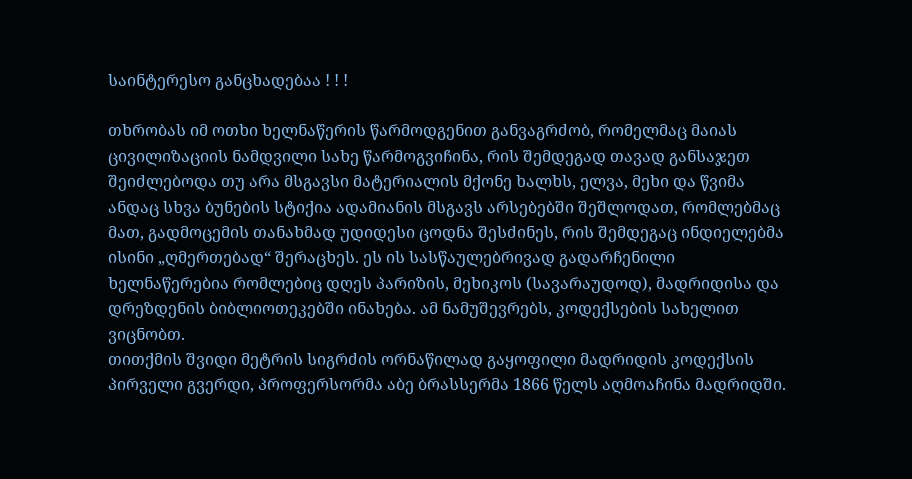საინტერესო განცხადებაა ! ! !

თხრობას იმ ოთხი ხელნაწერის წარმოდგენით განვაგრძობ, რომელმაც მაიას
ცივილიზაციის ნამდვილი სახე წარმოგვიჩინა, რის შემდეგად თავად განსაჯეთ
შეიძლებოდა თუ არა მსგავსი მატერიალის მქონე ხალხს, ელვა, მეხი და წვიმა
ანდაც სხვა ბუნების სტიქია ადამიანის მსგავს არსებებში შეშლოდათ, რომლებმაც
მათ, გადმოცემის თანახმად უდიდესი ცოდნა შესძინეს, რის შემდეგაც ინდიელებმა
ისინი „ღმერთებად“ შერაცხეს. ეს ის სასწაულებრივად გადარჩენილი
ხელნაწერებია რომლებიც დღეს პარიზის, მეხიკოს (სავარაუდოდ), მადრიდისა და
დრეზდენის ბიბლიოთეკებში ინახება. ამ ნამუშევრებს, კოდექსების სახელით
ვიცნობთ.
თითქმის შვიდი მეტრის სიგრძის ორნაწილად გაყოფილი მადრიდის კოდექსის
პირველი გვერდი, პროფერსორმა აბე ბრასსერმა 1866 წელს აღმოაჩინა მადრიდში.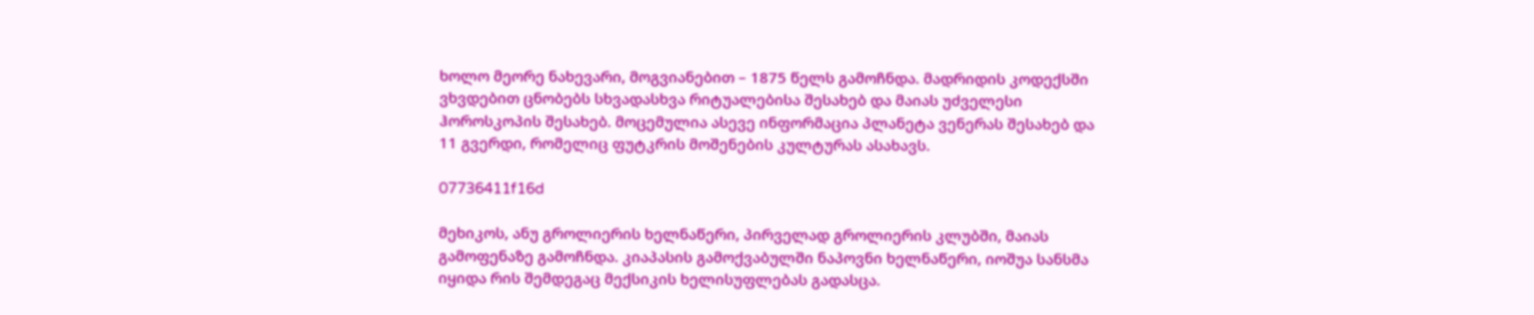ხოლო მეორე ნახევარი, მოგვიანებით – 1875 წელს გამოჩნდა. მადრიდის კოდექსში
ვხვდებით ცნობებს სხვადასხვა რიტუალებისა შესახებ და მაიას უძველესი
ჰოროსკოპის შესახებ. მოცემულია ასევე ინფორმაცია პლანეტა ვენერას შესახებ და
11 გვერდი, რომელიც ფუტკრის მოშენების კულტურას ასახავს.

07736411f16d

მეხიკოს, ანუ გროლიერის ხელნაწერი, პირველად გროლიერის კლუბში, მაიას
გამოფენაზე გამოჩნდა. კიაპასის გამოქვაბულში ნაპოვნი ხელნაწერი, იოშუა სანსმა
იყიდა რის შემდეგაც მექსიკის ხელისუფლებას გადასცა.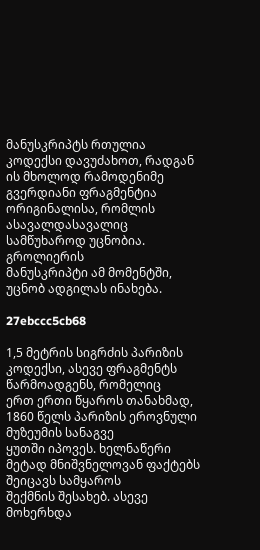მანუსკრიპტს რთულია
კოდექსი დავუძახოთ, რადგან ის მხოლოდ რამოდენიმე გვერდიანი ფრაგმენტია
ორიგინალისა, რომლის ასავალდასავალიც სამწუხაროდ უცნობია. გროლიერის
მანუსკრიპტი ამ მომენტში, უცნობ ადგილას ინახება.

27ebccc5cb68

1,5 მეტრის სიგრძის პარიზის კოდექსი, ასევე ფრაგმენტს წარმოადგენს, რომელიც
ერთ ერთი წყაროს თანახმად, 1860 წელს პარიზის ეროვნული მუზეუმის სანაგვე
ყუთში იპოვეს. ხელნაწერი მეტად მნიშვნელოვან ფაქტებს შეიცავს სამყაროს
შექმნის შესახებ. ასევე მოხერხდა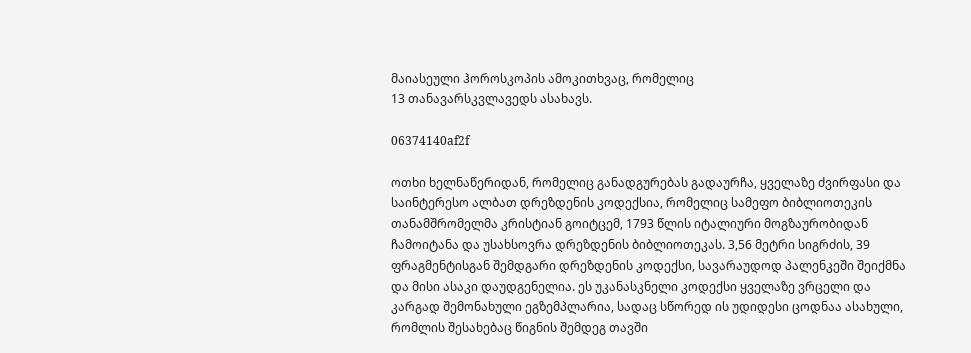მაიასეული ჰოროსკოპის ამოკითხვაც, რომელიც
13 თანავარსკვლავედს ასახავს.

06374140af2f

ოთხი ხელნაწერიდან, რომელიც განადგურებას გადაურჩა, ყველაზე ძვირფასი და
საინტერესო ალბათ დრეზდენის კოდექსია, რომელიც სამეფო ბიბლიოთეკის
თანამშრომელმა კრისტიან გოიტცემ, 1793 წლის იტალიური მოგზაურობიდან
ჩამოიტანა და უსახსოვრა დრეზდენის ბიბლიოთეკას. 3,56 მეტრი სიგრძის, 39
ფრაგმენტისგან შემდგარი დრეზდენის კოდექსი, სავარაუდოდ პალენკეში შეიქმნა
და მისი ასაკი დაუდგენელია. ეს უკანასკნელი კოდექსი ყველაზე ვრცელი და
კარგად შემონახული ეგზემპლარია, სადაც სწორედ ის უდიდესი ცოდნაა ასახული,
რომლის შესახებაც წიგნის შემდეგ თავში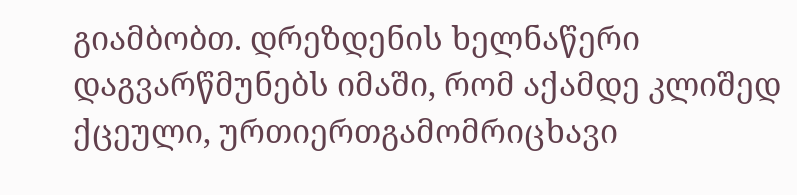გიამბობთ. დრეზდენის ხელნაწერი
დაგვარწმუნებს იმაში, რომ აქამდე კლიშედ ქცეული, ურთიერთგამომრიცხავი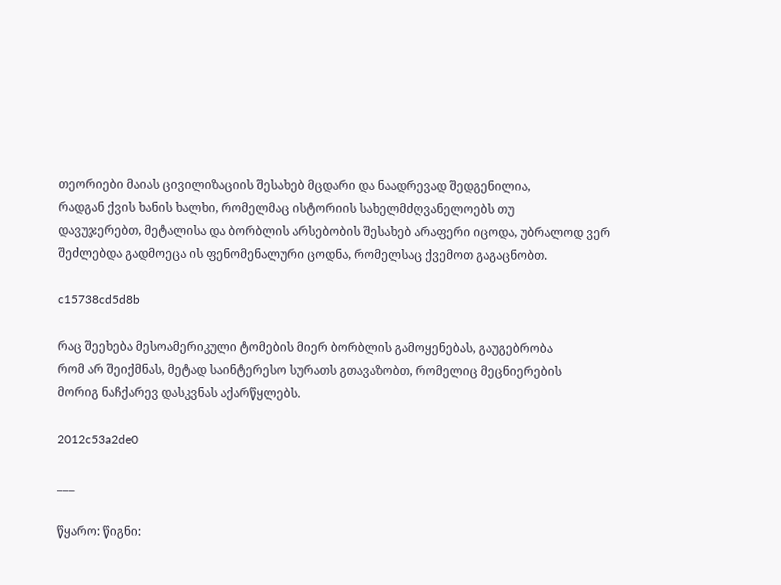თეორიები მაიას ცივილიზაციის შესახებ მცდარი და ნაადრევად შედგენილია,
რადგან ქვის ხანის ხალხი, რომელმაც ისტორიის სახელმძღვანელოებს თუ
დავუჯერებთ, მეტალისა და ბორბლის არსებობის შესახებ არაფერი იცოდა, უბრალოდ ვერ შეძლებდა გადმოეცა ის ფენომენალური ცოდნა, რომელსაც ქვემოთ გაგაცნობთ.

c15738cd5d8b

რაც შეეხება მესოამერიკული ტომების მიერ ბორბლის გამოყენებას, გაუგებრობა
რომ არ შეიქმნას, მეტად საინტერესო სურათს გთავაზობთ, რომელიც მეცნიერების
მორიგ ნაჩქარევ დასკვნას აქარწყლებს.

2012c53a2de0

___

წყარო: წიგნი: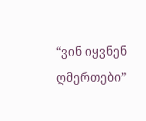“ვინ იყვნენ ღმერთები”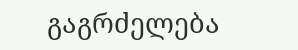გაგრძელება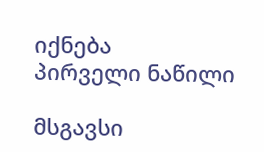იქნება
პირველი ნაწილი

მსგავსი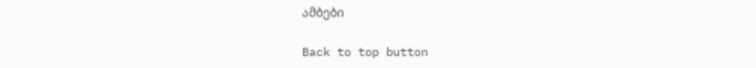ამბები

Back to top button